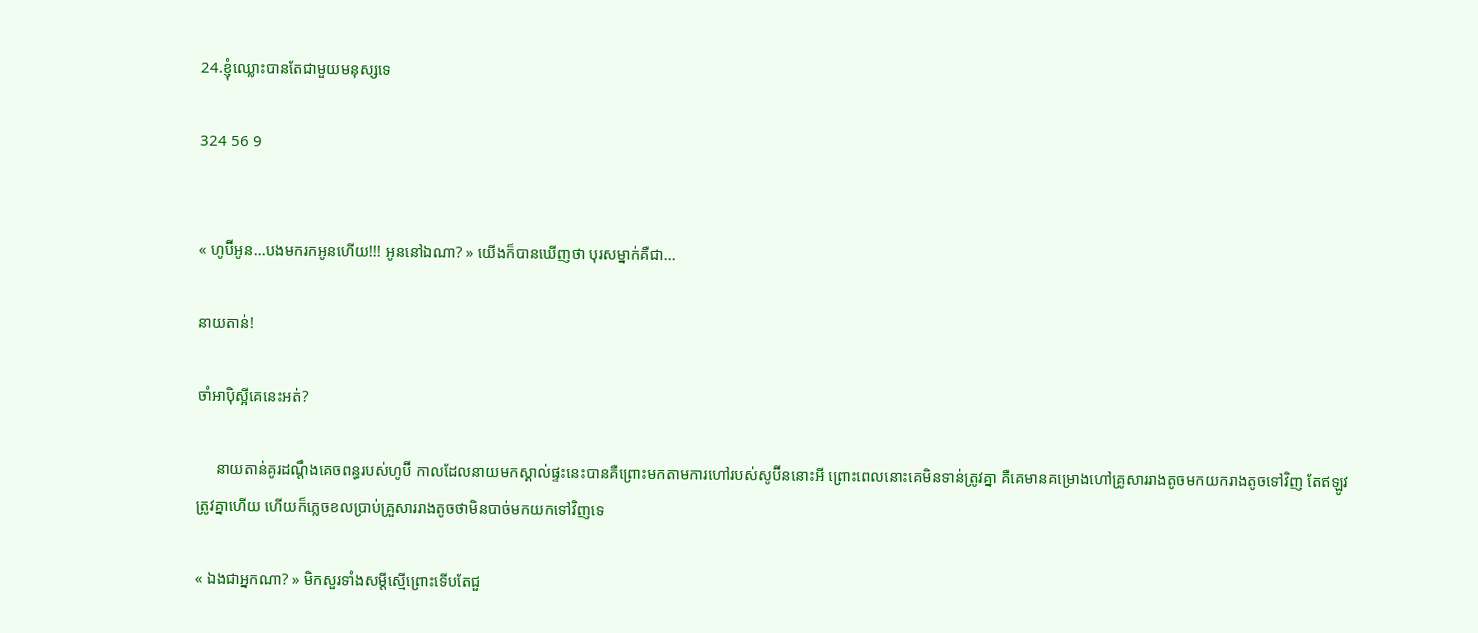24.ខ្ញុំឈ្លោះបានតែជាមួយមនុស្សទេ

324 56 9


« ហូប៊ីអូន...បងមករកអូនហេីយ!!! អូននៅឯណា? » យេីងក៏បានឃេីញថា បុរសម្នាក់គឺជា...

នាយតាន់!

ចាំអាបុិស្អីគេនេះអត់?

     នាយតាន់គូរដណ្តឹងគេចពន្ធរបស់ហូប៊ី កាលដែលនាយមកស្គាល់ផ្ទះនេះបានគឺព្រោះមកតាមការហៅរបស់សូប៊ីននោះអី ព្រោះពេលនោះគេមិនទាន់ត្រូវគ្នា គឺគេមានគម្រោងហៅគ្រូសាររាងតូចមកយករាងតូចទៅវិញ តែឥឡូវត្រូវគ្នាហេីយ ហេីយក៏ភ្លេចខលប្រាប់គ្រួសាររាងតូចថាមិនបាច់មកយកទៅវិញទេ

« ឯងជាអ្នកណា? » មិកសួរទាំងសម្តីស្មេីព្រោះទេីបតែជួ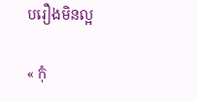បរឿងមិនល្អ

« កុំ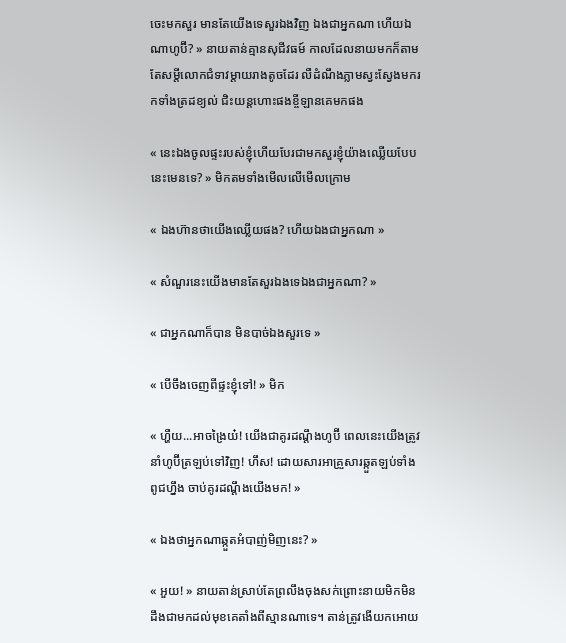ចេះមកសួរ មានតែយេីងទេសួរឯងវិញ ឯងជាអ្នកណា ហេីយឯណាហូប៊ី? » នាយតាន់គ្មានសុជីវធម៍ កាលដែលនាយមកក៏តាមតែសម្តីលោកជំទាវម្តាយរាងតូចដែរ លឺដំណឹងភ្លាមស្វះស្វែងមករកទាំងត្រដខ្យល់ ជិះយន្តហោះផងខ្ចីឡានគេមកផង

« នេះឯងចូលផ្ទះរបស់ខ្ញុំហេីយបែរជាមកសួរខ្ញុំយ៉ាងឈ្លេីយបែបនេះមេនទេ? » មិកតមទាំងមេីលលេីមេីលក្រោម

« ឯងហ៊ានថាយេីងឈ្លេីយផង? ហេីយឯងជាអ្នកណា »

« សំណួរនេះយេីងមានតែសួរឯងទេឯងជាអ្នកណា? »

« ជាអ្នកណាក៏បាន មិនបាច់ឯងសួរទេ »

« បេីចឹងចេញពីផ្ទះខ្ញុំទៅ! » មិក

« ហ្ហឺយ...អាចង្រៃយ៎! យេីងជាគូរដណ្តឹងហូប៊ី ពេលនេះយេីងត្រូវនាំហូប៊ីត្រឡប់ទៅវិញ! ហឹស! ដោយសារអាគ្រួសារឆ្កួតឡប់ទាំងពូជហ្នឹង ចាប់គូរដណ្តឹងយេីងមក! »

« ឯងថាអ្នកណាឆ្កួតអំបាញ់មិញនេះ? »

« អួយ! » នាយតាន់ស្រាប់តែព្រលឹងចុងសក់ព្រោះនាយមិកមិនដឹងជាមកដល់មុខគេតាំងពីស្មានណាទេ។ តាន់ត្រូវងេីយកអោយ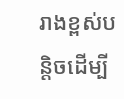រាងខ្ពស់បន្តិចដេីម្បី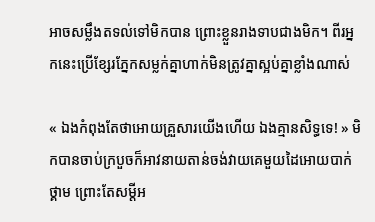អាចសម្លឹងតទល់ទៅមិកបាន ព្រោះខ្លួនរាងទាបជាងមិក។ ពីរអ្នកនេះប្រេីខ្សែរភ្នែកសម្លក់គ្នាហាក់មិនត្រូវគ្នាស្អប់គ្នាខ្លាំងណាស់

« ឯងកំពុងតែថាអោយគ្រួសារយេីងហេីយ ឯងគ្មានសិទ្ធទេ! » មិកបានចាប់ក្របួចក៏អាវនាយតាន់ចង់វាយគេមួយដៃអោយបាក់ថ្គាម ព្រោះតែសម្តីអ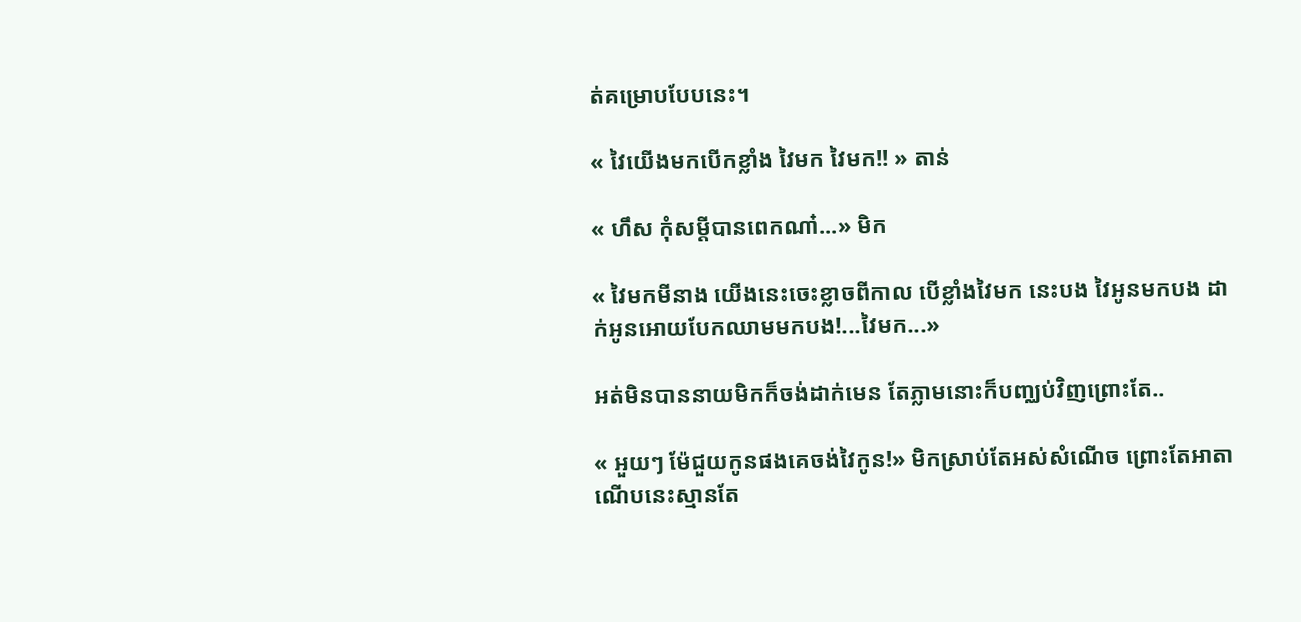ត់គម្រោបបែបនេះ។

« វៃយេីងមកបេីកខ្លាំង វៃមក វៃមក!! » តាន់

« ហឹស កុំសម្តីបានពេកណា៎...» មិក

« វៃមកមីនាង យេីងនេះចេះខ្លាចពីកាល បេីខ្លាំងវៃមក នេះបង វៃអូនមកបង ដាក់អូនអោយបែកឈាមមកបង!...វៃមក...»

អត់មិនបាននាយមិកក៏ចង់ដាក់មេន តែភ្លាមនោះក៏បញ្ឈប់វិញព្រោះតែ..

« អួយៗ ម៉ែជួយកូនផងគេចង់វៃកូន!» មិកស្រាប់តែអស់សំណេីច ព្រោះតែអាតាណេីបនេះស្មានតែ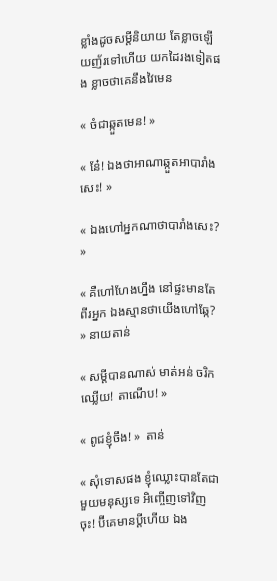ខ្លាំងដូចសម្តីនិយាយ តែខ្លាចឡេីយញ័រទៅហេីយ យកដៃរងទៀតផង ខ្លាចថាគេនឹងវៃមេន

« ចំជាឆ្កួតមេន! »

« នែ៎! ឯងថាអាណាឆ្កួតអាបារាំងសេះ! »

« ឯងហៅអ្នកណាថាបារាំងសេះ? »

« គឺហៅហែងហ្នឹង នៅផ្ទះមានតែពីរអ្នក ឯងស្មានថាយេីងហៅឆ្កែ? » នាយតាន់

« សម្តីបានណាស់ មាត់អន់ ចរិកឈ្លេីយ! តាណេីប! »

« ពូជខ្ញុំចឹង! »  តាន់

« សុំទោសផង ខ្ញុំឈ្លោះបានតែជាមួយមនុស្សទេ អិញ្ចេីញទៅវិញចុះ! ប៊ីគេមានប្តីហេីយ ឯង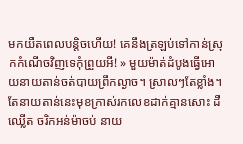មកយឺតពេលបន្តិចហេីយ! គេនឹងត្រឡប់ទៅកាន់ស្រុកកំណេីចវិញទេកុំព្រួយអី! » មួយម៉ាត់ដំបូងធ្វេីអោយនាយតាន់ចត់បាយព្រឹកល្ងាច។ ស្រាលៗតែខ្លាំង។ តែនាយតាន់នេះមុខក្រាស់រកលេខដាក់គ្មានសោះ ដឺ ឈ្លេីត ចរិកអន់ម៉ាចប់ នាយ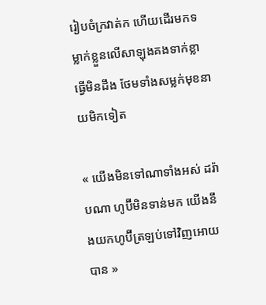រៀបចំក្រវាត់ក ហេីយដេីរមកទម្លាក់ខ្លួនលេីសាឡុងគងទាក់ខ្លាធ្វេីមិនដឹង ថែមទាំងសម្លក់មុខនាយមិកទៀត

« យេីងមិនទៅណាទាំងអស់ ដរ៉ាបណា ហូប៊ីមិនទាន់មក យេីងនឹងយកហូប៊ីត្រឡប់ទៅវិញអោយបាន »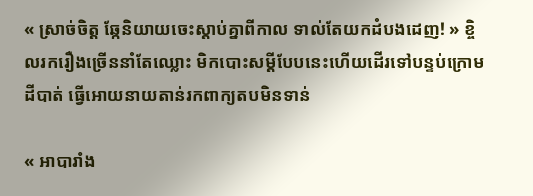« ស្រាច់ចិត្ត ឆ្កែនិយាយចេះស្តាប់គ្នាពីកាល ទាល់តែយកដំបងដេញ! » ខ្ចិលរករឿងច្រេីននាំតែឈ្លោះ មិកបោះសម្តីបែបនេះហេីយដេីរទៅបន្ទប់ក្រោមដីបាត់ ធ្វេីអោយនាយតាន់រកពាក្យតបមិនទាន់

« អាបារាំង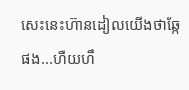សេះនេះហ៊ានដៀលយេីងថាឆ្កែផង...ហឺយហឹ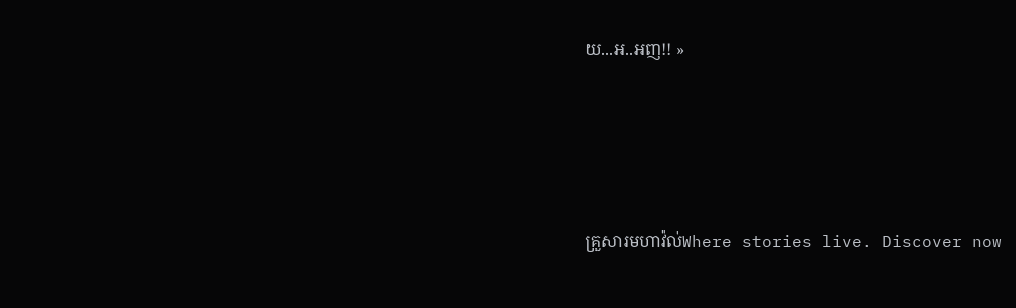យ...អ..អញ!! »





គ្រួសារមហាវ៉ល់Where stories live. Discover now